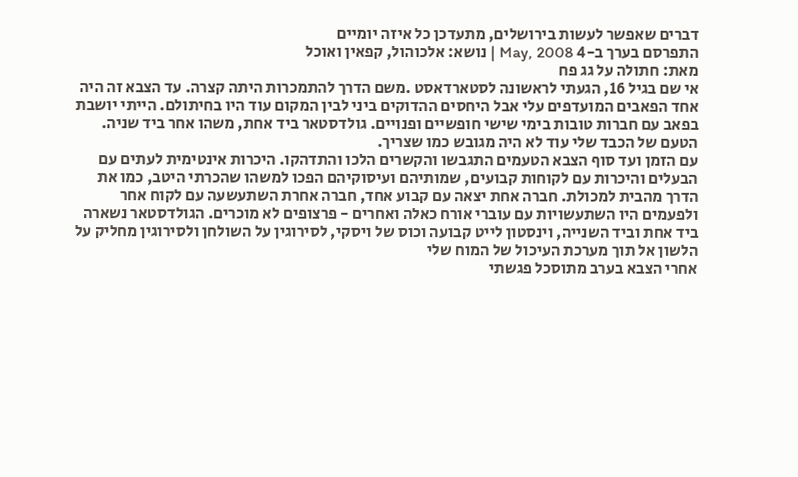דברים שאפשר לעשות בירושלים, מתעדכן כל איזה יומיים
התפרסם בערך ב-4 May, 2008 | נושא: אלכוהול, קפאין ואוכל
מאת: חתולה על גג פח
אי שם בגיל 16, הגעתי לראשונה לסטארדאסט .משם הדרך להתמכרות היתה קצרה. עד הצבא זה היה אחד הפאבים המועדפים עלי אבל היחסים ההדוקים ביני לבין המקום עוד היו בחיתולם. הייתי יושבת בפאב עם חברות טובות בימי שישי חופשיים ופנויים. גולדסטאר ביד אחת, משהו אחר ביד שניה. הטעם של הכבד שלי עוד לא היה מגובש כמו שצריך.
עם הזמן ועד סוף הצבא הטעמים התגבשו והקשרים הלכו והתדהקו. היכרות אינטימית לעתים עם הבעלים והיכרות עם לקוחות קבועים, שמותיהם ועיסוקיהם הפכו למשהו שהכרתי היטב, כמו את הדרך מהבית למכולת. חברה אחת יצאה עם קבוע אחד, חברה אחרת השתעשעה עם לקוח אחר ולפעמים היו השתעשויות עם עוברי אורח כאלה ואחרים - פרצופים לא מוכרים. הגולדסטאר נשארה ביד אחת וביד השנייה, וינסטון לייט קבועה וכוס של ויסקי, לסירוגין על השולחן ולסירוגין מחליק על הלשון אל תוך מערכת העיכול של המוח שלי
אחרי הצבא בערב מתוסכל פגשתי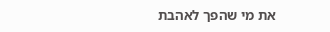את מי שהפך לאהבת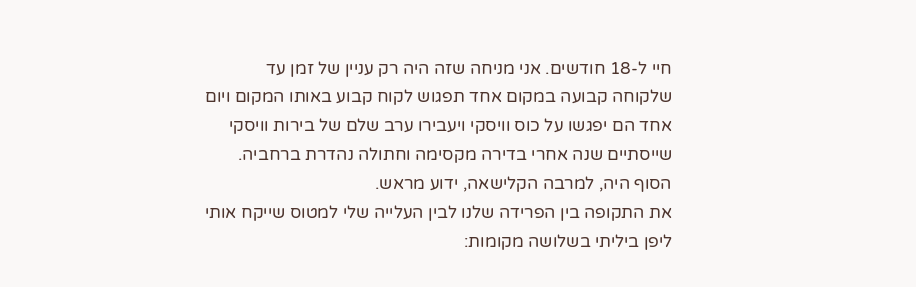חיי ל-18 חודשים. אני מניחה שזה היה רק עניין של זמן עד שלקוחה קבועה במקום אחד תפגוש לקוח קבוע באותו המקום ויום אחד הם יפגשו על כוס וויסקי ויעבירו ערב שלם של בירות וויסקי שייסתיים שנה אחרי בדירה מקסימה וחתולה נהדרת ברחביה. הסוף היה, למרבה הקלישאה, ידוע מראש.
את התקופה בין הפרידה שלנו לבין העלייה שלי למטוס שייקח אותי ליפן ביליתי בשלושה מקומות: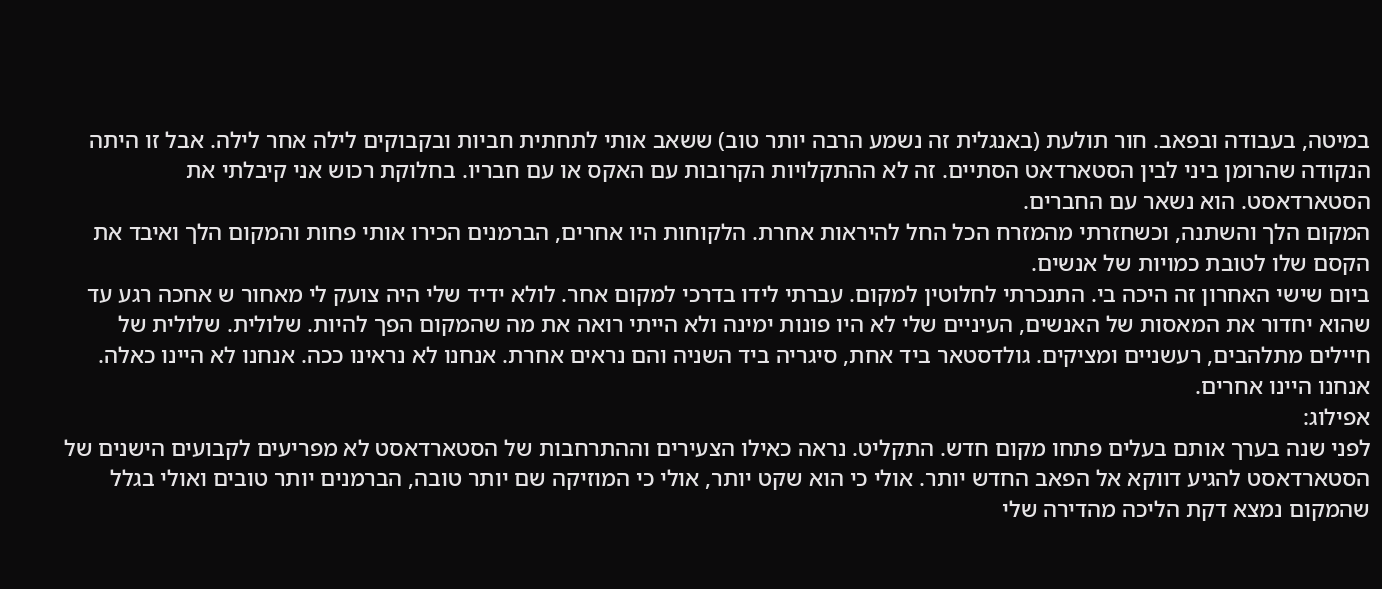במיטה, בעבודה ובפאב. חור תולעת (באנגלית זה נשמע הרבה יותר טוב) ששאב אותי לתחתית חביות ובקבוקים לילה אחר לילה. אבל זו היתה הנקודה שהרומן ביני לבין הסטארדאט הסתיים. זה לא ההתקלויות הקרובות עם האקס או עם חבריו. בחלוקת רכוש אני קיבלתי את הסטארדאסט. הוא נשאר עם החברים.
המקום הלך והשתנה, וכשחזרתי מהמזרח הכל החל להיראות אחרת. הלקוחות היו אחרים, הברמנים הכירו אותי פחות והמקום הלך ואיבד את הקסם שלו לטובת כמויות של אנשים.
ביום שישי האחרון זה היכה בי. התנכרתי לחלוטין למקום. עברתי לידו בדרכי למקום אחר. לולא ידיד שלי היה צועק לי מאחור ש אחכה רגע עד שהוא יחדור את המאסות של האנשים, העיניים שלי לא היו פונות ימינה ולא הייתי רואה את מה שהמקום הפך להיות. שלולית. שלולית של חיילים מתלהבים, רעשניים ומציקים. גולדסטאר ביד אחת, סיגריה ביד השניה והם נראים אחרת. אנחנו לא נראינו ככה. אנחנו לא היינו כאלה. אנחנו היינו אחרים.
אפילוג:
לפני שנה בערך אותם בעלים פתחו מקום חדש. התקליט. נראה כאילו הצעירים וההתרחבות של הסטארדאסט לא מפריעים לקבועים הישנים של הסטארדאסט להגיע דווקא אל הפאב החדש יותר. אולי כי הוא שקט יותר, אולי כי המוזיקה שם יותר טובה, הברמנים יותר טובים ואולי בגלל שהמקום נמצא דקת הליכה מהדירה שלי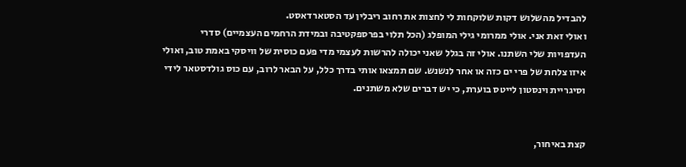להבדיל מהשלוש דקות שלוקחות לי לחצות את רחוב ריבלין עד הסטארדאסט.
ואולי זאת אני. אולי ממרומי גילי המופלג (הכל תלוי בפרספקטיבה ובמידת הרחמים העצמיים) סדרי העדפויות שלי השתנו. אולי זה בגלל שאני יכולה להרשות לעצמי מדי פעם כוסית של וויסקי באמת טוב, ואולי איזו צלחת של פרי ים כזה או אחר לנשנש. שם תמצאו אותי בדרך כלל, על הבאר לרוב, עם כוס גולדסטאר לידי וסיגריית וינסטון לייטס בוערת, כי יש דברים שלא משתנים.


קצת באיחור,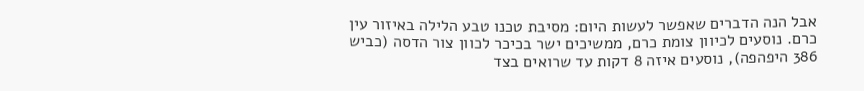אבל הנה הדברים שאפשר לעשות היום: מסיבת טכנו טבע הלילה באיזור עין כרם. נוסעים לכיוון צומת כרם, ממשיכים ישר בכיכר לכוון צור הדסה (כביש 386 היפהפה), נוסעים איזה 8 דקות עד שרואים בצד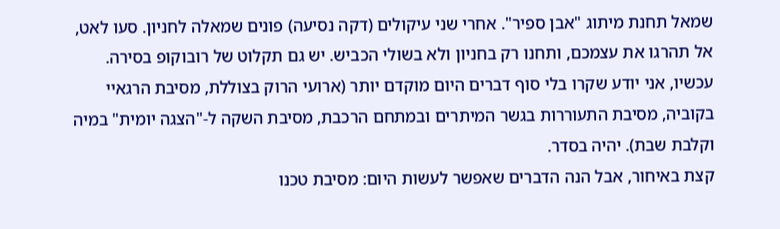שמאל תחנת מיתוג "אבן ספיר". אחרי שני עיקולים (דקה נסיעה) פונים שמאלה לחניון. סעו לאט, אל תהרגו את עצמכם, ותחנו רק בחניון ולא בשולי הכביש. יש גם תקלוט של רובוקופ בסירה. עכשיו, אני יודע שקרו בלי סוף דברים היום מוקדם יותר (ארועי הרוק בצוללת, מסיבת הרגאיי בקוביה, מסיבת התעוררות בגשר המיתרים ובמתחם הרכבת, מסיבת השקה ל-"הצגה יומית" במיה וקלבת שבת). יהיה בסדר.
קצת באיחור, אבל הנה הדברים שאפשר לעשות היום: מסיבת טכנו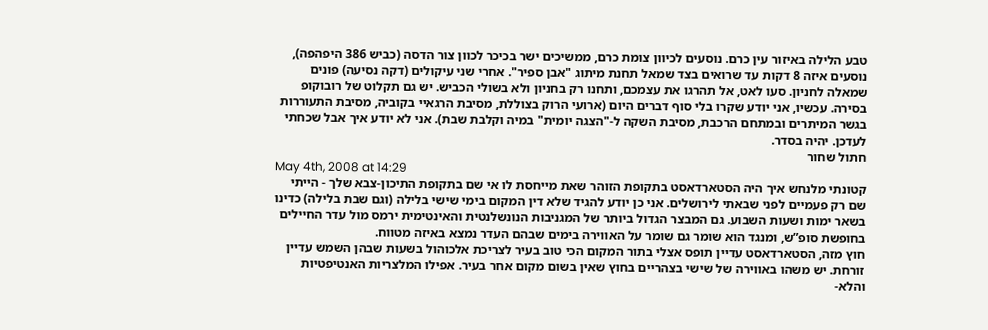טבע הלילה באיזור עין כרם. נוסעים לכיוון צומת כרם, ממשיכים ישר בכיכר לכוון צור הדסה (כביש 386 היפהפה), נוסעים איזה 8 דקות עד שרואים בצד שמאל תחנת מיתוג "אבן ספיר". אחרי שני עיקולים (דקה נסיעה) פונים שמאלה לחניון. סעו לאט, אל תהרגו את עצמכם, ותחנו רק בחניון ולא בשולי הכביש. יש גם תקלוט של רובוקופ בסירה. עכשיו, אני יודע שקרו בלי סוף דברים היום (ארועי הרוק בצוללת, מסיבת הרגאיי בקוביה, מסיבת התעוררות בגשר המיתרים ובמתחם הרכבת, מסיבת השקה ל-"הצגה יומית" במיה וקלבת שבת). אני לא יודע איך אבל שכחתי לעדכן. יהיה בסדר.
חתול שחור
May 4th, 2008 at 14:29
קטונתי מלנחש איך היה הסטארדאסט בתקופת הזוהר שאת מייחסת לו אי שם בתקופת התיכון-צבא שלך - הייתי שם רק פעמיים לפני שבאתי לירושלים. אני כן יודע להגיד שלא דין המקום בימי שישי בלילה (וגם שבת בלילה) כדינו בשאר ימות ושעות השבוע. גם המבצר הגדול ביותר של המגניבות הנונשלנטית והאינטימית ירמס מול עדר החיילים בחופשת סופ”ש, ומנגד הוא שומר גם שומר על האווירה בימים שבהם העדר נמצא באיזה מטווח.
חוץ מזה, הסטארדאסט עדיין תופס אצלי בתור המקום הכי טוב בעיר לצריכת אלכוהול בשעות שבהן השמש עדיין זורחת. יש משהו באווירה של שישי בצהריים בחוץ שאין בשום מקום אחר בעיר. אפילו המלצריות האנטיפטיות והלא-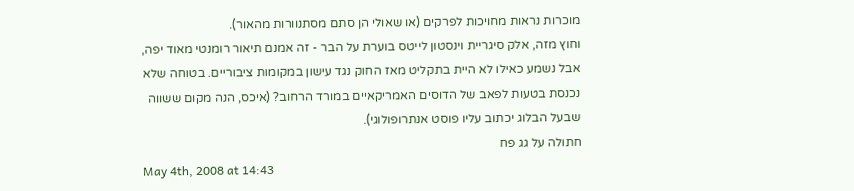מוכרות נראות מחויכות לפרקים (או שאולי הן סתם מסתנוורות מהאור).
וחוץ מזה, אלק סיגריית וינסטון לייטס בוערת על הבר - זה אמנם תיאור רומנטי מאוד יפה, אבל נשמע כאילו לא היית בתקליט מאז החוק נגד עישון במקומות ציבוריים. בטוחה שלא נכנסת בטעות לפאב של הדוסים האמריקאיים במורד הרחוב? (איכס, הנה מקום ששווה שבעל הבלוג יכתוב עליו פוסט אנתרופולוגי).
חתולה על גג פח
May 4th, 2008 at 14:43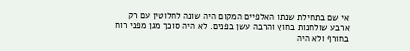אי שם בתחילת שנתו האלפיים המקום היה שונה לחלוטין עם רק ארבע שולחנות בחוץ והרבה עשן בפנים. לא היה סוכך מגן מפני רוח בחורף ולא היה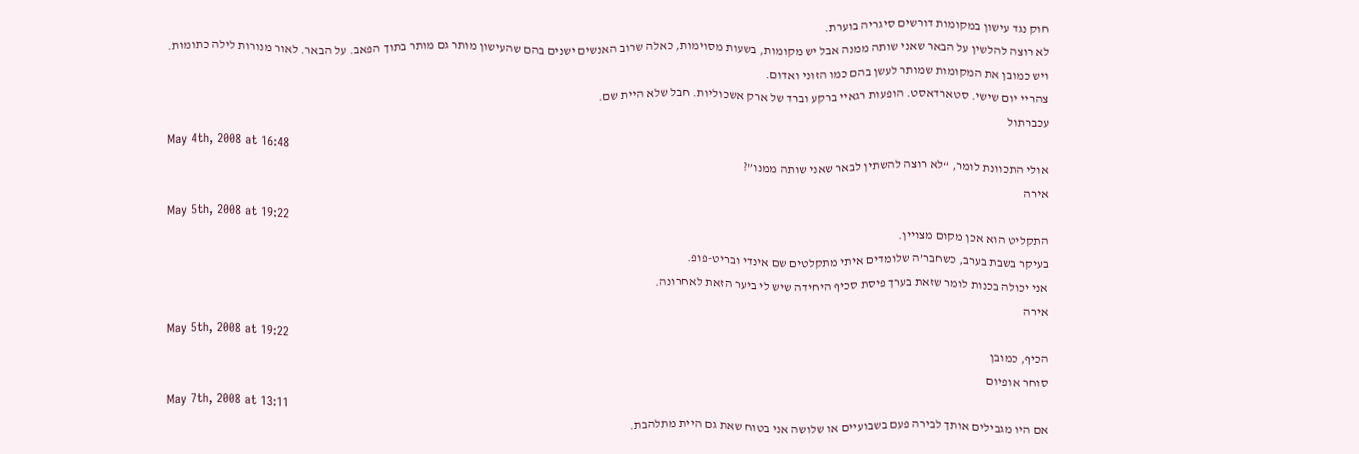חוק נגד עישון במקומות דורשים סיגריה בוערת.
לא רוצה להלשין על הבאר שאני שותה ממנה אבל יש מקומות, בשעות מסוימות, כאלה שרוב האנשים ישנים בהם שהעישון מותר גם מותר בתוך הפאב. על הבאר. לאור מנורות לילה כתומות.
ויש כמובן את המקומות שמותר לעשן בהם כמו הזוני ואדום.
צהריי יום שישי. סטארדאסט. הופעות רגאיי ברקע וברד של ארק אשכוליות. חבל שלא היית שם.
עכברתול
May 4th, 2008 at 16:48
אולי התכוונת לומר, “לא רוצה להשתין לבאר שאני שותה ממנו”?
אירה
May 5th, 2008 at 19:22
התקליט הוא אכן מקום מצויין.
בעיקר בשבת בערב, כשחבר’ה שלומדים איתי מתקלטים שם אינדי ובריט-פופ.
אני יכולה בכנות לומר שזאת בערך פיסת סכיף היחידה שיש לי ביער הזאת לאחרונה.
אירה
May 5th, 2008 at 19:22
הכיף, כמובן
סוחר אופיום
May 7th, 2008 at 13:11
אם היו מגבילים אותך לבירה פעם בשבועיים או שלושה אני בטוח שאת גם היית מתלהבת.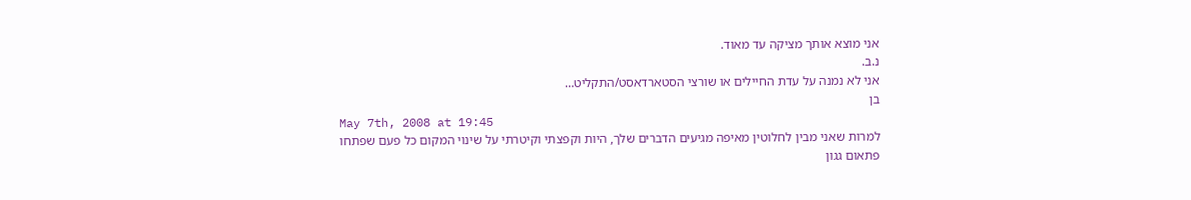אני מוצא אותך מציקה עד מאוד.
נ.ב.
אני לא נמנה על עדת החיילים או שורצי הסטארדאסט/התקליט…
בן
May 7th, 2008 at 19:45
למרות שאני מבין לחלוטין מאיפה מגיעים הדברים שלך, היות וקפצתי וקיטרתי על שינוי המקום כל פעם שפתחו פתאום גגון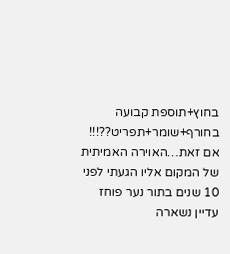בחוץ+תוספת קבועה בחורף+שומר+תפריט??!!!
אם זאת…האוירה האמיתית של המקום אליו הגעתי לפני 10 שנים בתור נער פוחז עדיין נשארה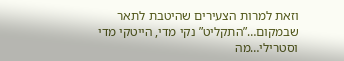וזאת למרות הצעירים שהיטבת לתאר שבמקום…”התקליט” נקי מדי, הייטקי מדי וסטרילי…מה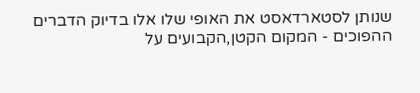שנותן לסטארדאסט את האופי שלו אלו בדיוק הדברים ההפוכים - המקום הקטן,הקבועים על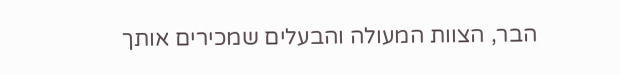הבר, הצוות המעולה והבעלים שמכירים אותך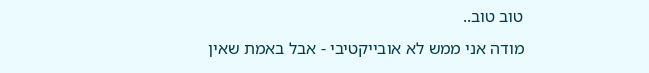טוב טוב..
מודה אני ממש לא אובייקטיבי - אבל באמת שאין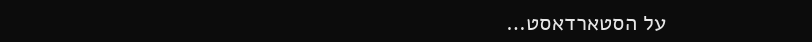על הסטארדאסט…